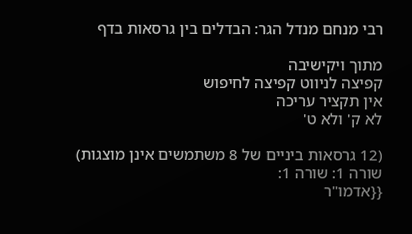רבי מנחם מנדל הגר: הבדלים בין גרסאות בדף

מתוך ויקישיבה
קפיצה לניווט קפיצה לחיפוש
אין תקציר עריכה
לא ק' ולא ט'

(12 גרסאות ביניים של 8 משתמשים אינן מוצגות)
שורה 1: שורה 1:
{{אדמו"ר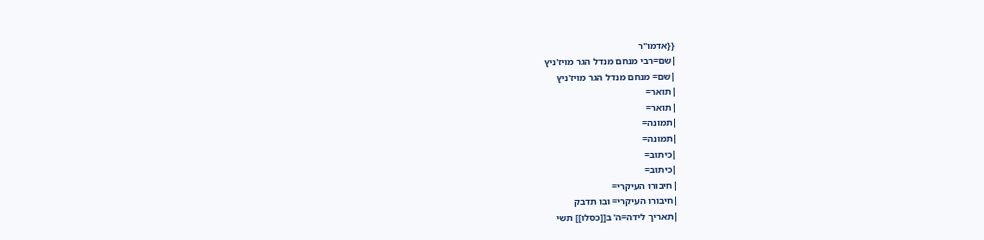{{אדמו"ר
|שם=רבי מנחם מנדל הגר מויז'ניץ
|שם= מנחם מנדל הגר מויז'ניץ
|תואר=
|תואר=
|תמונה=
|תמונה=
|כיתוב=
|כיתוב=
|חיבורו העיקרי=
|חיבורו העיקרי= ובו תדבק
|תאריך לידה=ה' ב[[כסלו]] תשי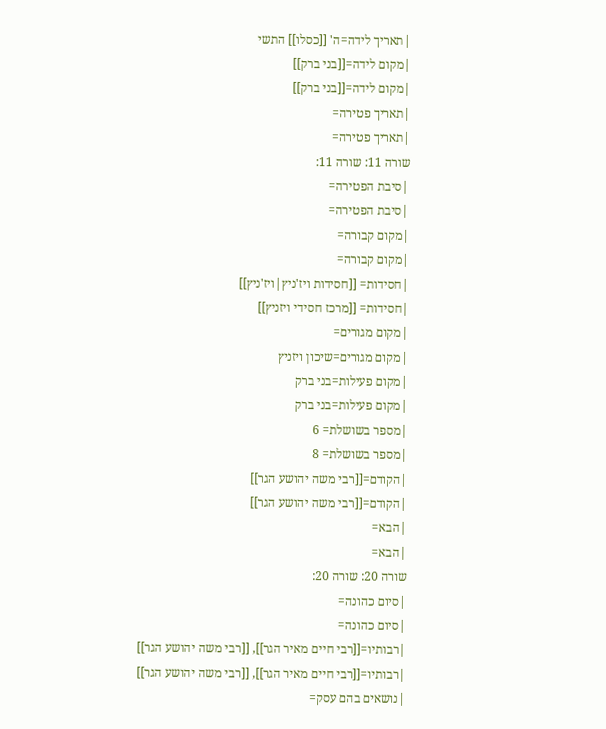|תאריך לידה=ה' [[כסלו]] התשי
|מקום לידה=[[בני ברק]]
|מקום לידה=[[בני ברק]]
|תאריך פטירה=
|תאריך פטירה=
שורה 11: שורה 11:
|סיבת הפטירה=
|סיבת הפטירה=
|מקום קבורה=
|מקום קבורה=
|חסידות= [[חסידות ויז'ניץ|ויז'ניץ]]
|חסידות= [[מרכז חסידי ויזניץ]]
|מקום מגורים=
|מקום מגורים=שיכון ויזניץ
|מקום פעילות=בני ברק
|מקום פעילות=בני ברק
|מספר בשושלת= 6
|מספר בשושלת= 8
|הקודם=[[רבי משה יהושע הגר]]
|הקודם=[[רבי משה יהושע הגר]]
|הבא=
|הבא=
שורה 20: שורה 20:
|סיום כהונה=
|סיום כהונה=
|רבותיו=[[רבי חיים מאיר הגר]], [[רבי משה יהושע הגר]]
|רבותיו=[[רבי חיים מאיר הגר]], [[רבי משה יהושע הגר]]
|נושאים בהם עסק=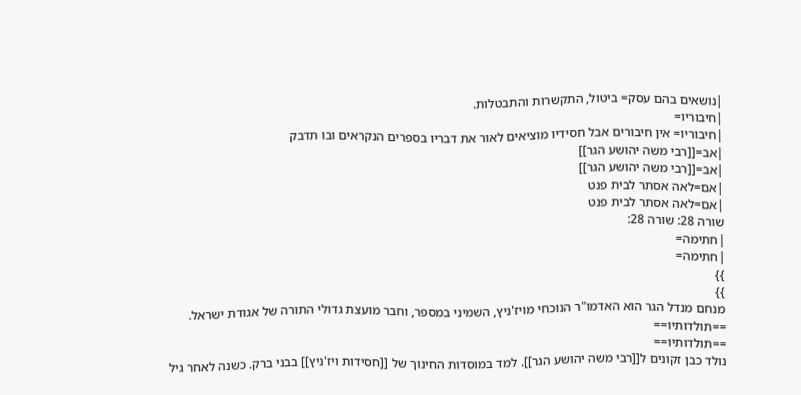|נושאים בהם עסק= ביטול, התקשרות והתבטלות.
|חיבוריו=
|חיבוריו= אין חיבורים אבל חסידיו מוציאים לאור את דבריו בספרים הנקראים ובו תדבק
|אב=[[רבי משה יהושע הגר]]
|אב=[[רבי משה יהושע הגר]]
|אם=לאה אסתר לבית פנט
|אם=לאה אסתר לבית פנט
שורה 28: שורה 28:
|חתימה=
|חתימה=
}}
}}
מנחם מנדל הגר הוא האדמו"ר הנוכחי מויז'ניץ, השמיני במספר, וחבר מועצת גדולי התורה של אגודת ישראל.
==תולדותיו==
==תולדותיו==
נולד כבן זקונים ל[[רבי משה יהושע הגר]]. למד במוסדות החינוך של [[חסידות ויז'ניץ]] בבני ברק. כשנה לאחר גיל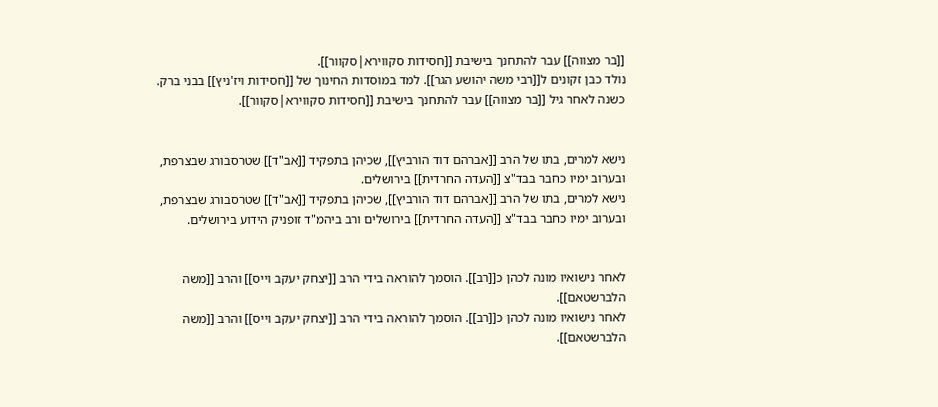[[בר מצווה]] עבר להתחנך בישיבת [[חסידות סקווירא|סקוור]].
נולד כבן זקונים ל[[רבי משה יהושע הגר]]. למד במוסדות החינוך של [[חסידות ויז'ניץ]] בבני ברק. כשנה לאחר גיל [[בר מצווה]] עבר להתחנך בישיבת [[חסידות סקווירא|סקוור]].


נישא למרים, בתו של הרב [[אברהם דוד הורביץ]], שכיהן בתפקיד [[אב"ד]] שטרסבורג שבצרפת, ובערוב ימיו כחבר בבד"צ [[העדה החרדית]] בירושלים.
נישא למרים, בתו של הרב [[אברהם דוד הורביץ]], שכיהן בתפקיד [[אב"ד]] שטרסבורג שבצרפת, ובערוב ימיו כחבר בבד"צ [[העדה החרדית]] בירושלים ורב ביהמ"ד זופניק הידוע בירושלים.


לאחר נישואיו מונה לכהן כ[[רב]]. הוסמך להוראה בידי הרב [[יצחק יעקב וייס]] והרב [[משה הלברשטאם]].
לאחר נישואיו מונה לכהן כ[[רב]]. הוסמך להוראה בידי הרב [[יצחק יעקב וייס]] והרב [[משה הלברשטאם]].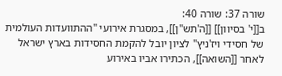שורה 37: שורה 40:
ב[[י' בסיוון]] [[ה'תש"ן]], במסגרת אירועי "ההתוועדות העולמית של חסידי ויז'ניץ" לציון יובל להקמת החסידות בארץ ישראל לאחר [[השואה]], הכתירו אביו באירוע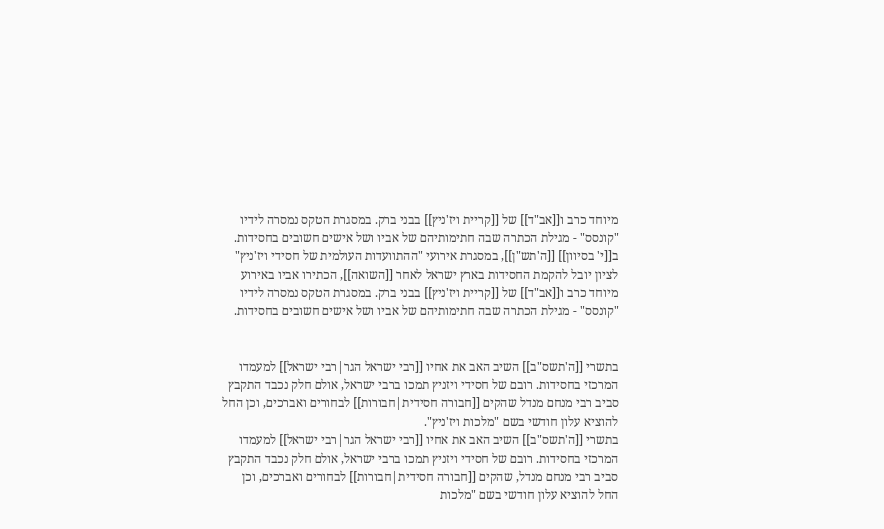מיוחד כרב ו[[אב"ד]] של [[קריית ויז'ניץ]] בבני ברק. במסגרת הטקס נמסרה לידיו "קונסס" - מגילת הכתרה שבה חתימותיהם של אביו ושל אישים חשובים בחסידות.
ב[[י' בסיוון]] [[ה'תש"ן]], במסגרת אירועי "ההתוועדות העולמית של חסידי ויז'ניץ" לציון יובל להקמת החסידות בארץ ישראל לאחר [[השואה]], הכתירו אביו באירוע מיוחד כרב ו[[אב"ד]] של [[קריית ויז'ניץ]] בבני ברק. במסגרת הטקס נמסרה לידיו "קונסס" - מגילת הכתרה שבה חתימותיהם של אביו ושל אישים חשובים בחסידות.


בתשרי [[ה'תשס"ב]] השיב האב את אחיו [[רבי ישראל הגר|רבי ישראל]] למעמדו המרכזי בחסידות. רובם של חסידי ויזניץ תמכו ברבי ישראל, אולם חלק נכבד התקבץ סביב רבי מנחם מנדל שהקים [[חבורה חסידית|חבורות]] לבחורים ואברכים, וכן החל להוציא עלון חודשי בשם "מלכות ויז'ניץ".
בתשרי [[ה'תשס"ב]] השיב האב את אחיו [[רבי ישראל הגר|רבי ישראל]] למעמדו המרכזי בחסידות. רובם של חסידי ויזניץ תמכו ברבי ישראל, אולם חלק נכבד התקבץ סביב רבי מנחם מנדל, שהקים [[חבורה חסידית|חבורות]] לבחורים ואברכים, וכן החל להוציא עלון חודשי בשם "מלכות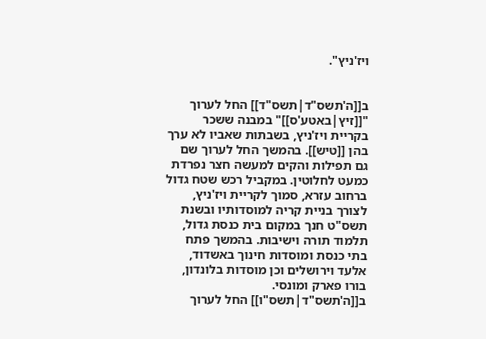ויז'ניץ".


ב[[ה'תשס"ד|תשס"ד]] החל לערוך "[[זיץ|באטע'ס]]" במבנה ששכר בקריית ויז'ניץ, בשבתות שאביו לא ערך בהן [[טיש]]. בהמשך החל לערוך שם גם תפילות והקים למעשה חצר נפרדת כמעט לחלוטין. במקביל רכש שטח גדול ברחוב עזרא, סמוך לקריית ויז'ניץ, לצורך בניית קריה למוסדותיו ובשנת תשס"ט חנך במקום בית כנסת גדול, תלמוד תורה וישיבות. בהמשך פתח בתי כנסת ומוסדות חינוך באשדוד, אלעד וירושלים וכן מוסדות בלונדון, בורו פארק ומונסי.
ב[[ה'תשס"ד|תשס"ו]] החל לערוך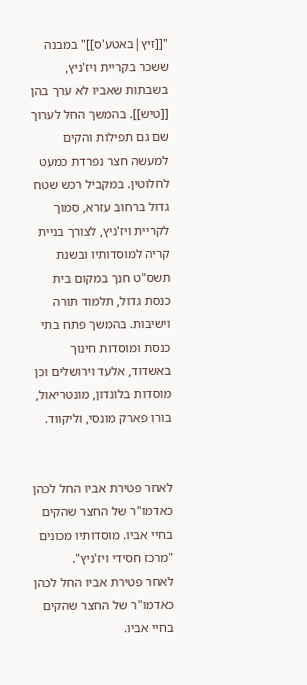"[[זיץ|באטע'ס]]" במבנה ששכר בקריית ויז'ניץ, בשבתות שאביו לא ערך בהן [[טיש]]. בהמשך החל לערוך שם גם תפילות והקים למעשה חצר נפרדת כמעט לחלוטין. במקביל רכש שטח גדול ברחוב עזרא, סמוך לקריית ויז'ניץ, לצורך בניית קריה למוסדותיו ובשנת תשס"ט חנך במקום בית כנסת גדול, תלמוד תורה וישיבות. בהמשך פתח בתי כנסת ומוסדות חינוך באשדוד, אלעד וירושלים וכן מוסדות בלונדון, מונטריאול, בורו פארק מונסי, וליקווד.


לאחר פטירת אביו החל לכהן כאדמו"ר של החצר שהקים בחיי אביו. מוסדותיו מכונים "מרכז חסידי ויז'ניץ".
לאחר פטירת אביו החל לכהן כאדמו"ר של החצר שהקים בחיי אביו.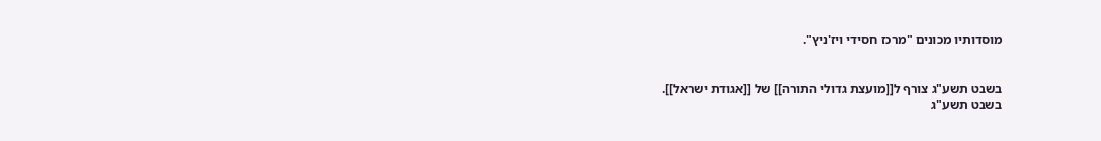מוסדותיו מכונים "מרכז חסידי ויז'ניץ".


בשבט תשע"ג צורף ל[[מועצת גדולי התורה]] של [[אגודת ישראל]].
בשבט תשע"ג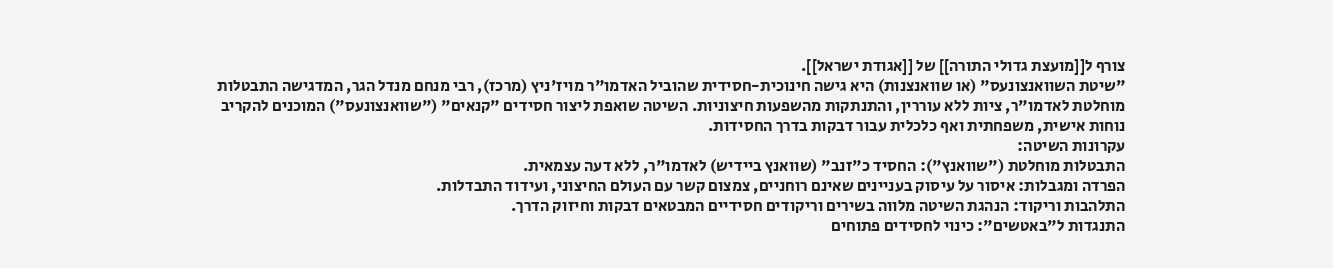צורף ל[[מועצת גדולי התורה]] של [[אגודת ישראל]].
"שיטת השוואנצונעס" (או שוואנצנות) היא גישה חינוכית-חסידית שהוביל האדמו"ר מויז'ניץ (מרכז), רבי מנחם מנדל הגר, המדגישה התבטלות מוחלטת לאדמו"ר, ציות ללא עוררין, והתנתקות מהשפעות חיצוניות. השיטה שואפת ליצור חסידים "קנאים" ("שוואנצונעס") המוכנים להקריב נוחות אישית, משפחתית ואף כלכלית עבור דבקות בדרך החסידות.
עקרונות השיטה:
התבטלות מוחלטת ("שוואנץ"): החסיד כ"זנב" (שוואנץ ביידיש) לאדמו"ר, ללא דעה עצמאית.
הפרדה ומגבלות: איסור על עיסוק בעניינים שאינם רוחניים, צמצום קשר עם העולם החיצוני, ועידוד התבדלות.
התלהבות וריקוד: הנהגת השיטה מלווה בשירים וריקודים חסידיים המבטאים דבקות וחיזוק הדרך.
התנגדות ל"באטשים": כינוי לחסידים פתוחים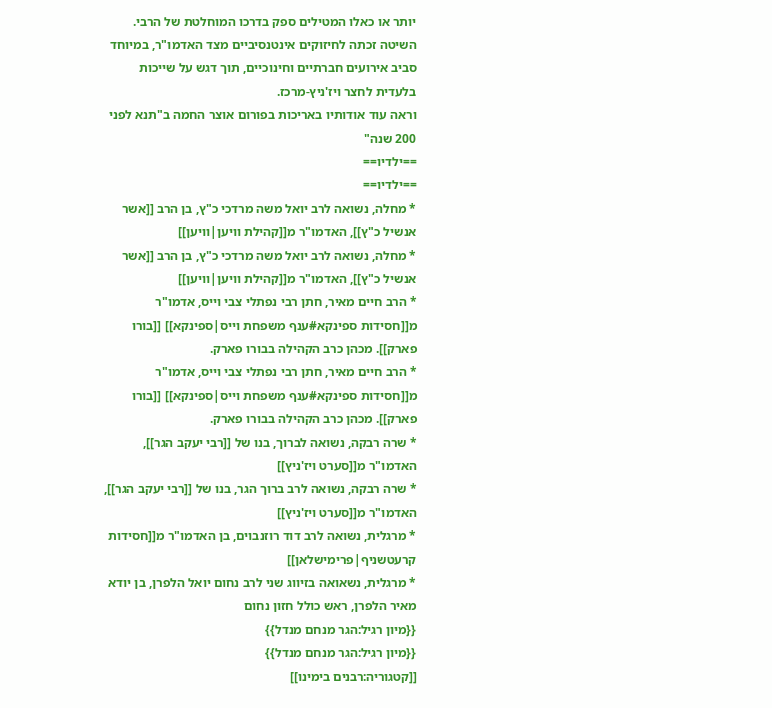יותר או כאלו המטילים ספק בדרכו המוחלטת של הרבי.
השיטה זכתה לחיזוקים אינטנסיביים מצד האדמו"ר, במיוחד סביב אירועים חברתיים וחינוכיים, תוך דגש על שייכות בלעדית לחצר ויז'ניץ-מרכז.
וראה עוד אודותיו באריכות בפורום אוצר החמה ב"תנא לפני 200 שנה"
==ילדיו==
==ילדיו==
* מחלה, נשואה לרב יואל משה מרדכי כ"ץ, בן הרב [[אשר אנשיל כ"ץ]], האדמו"ר מ[[קהילת וויען|וויען]]
* מחלה, נשואה לרב יואל משה מרדכי כ"ץ, בן הרב [[אשר אנשיל כ"ץ]], האדמו"ר מ[[קהילת וויען|וויען]]
* הרב חיים מאיר, חתן רבי נפתלי צבי וייס, אדמו"ר מ[[חסידות ספינקא#ענף משפחת וייס|ספינקא]] [[בורו פארק]]. מכהן כרב הקהילה בבורו פארק.
* הרב חיים מאיר, חתן רבי נפתלי צבי וייס, אדמו"ר מ[[חסידות ספינקא#ענף משפחת וייס|ספינקא]] [[בורו פארק]]. מכהן כרב הקהילה בבורו פארק.
* שרה רבקה, נשואה לברוך, בנו של [[רבי יעקב הגר]], האדמו"ר מ[[סערט ויז'ניץ]]
* שרה רבקה, נשואה לרב ברוך הגר, בנו של [[רבי יעקב הגר]], האדמו"ר מ[[סערט ויז'ניץ]]
* מרגלית, נשואה לרב דוד רוזנבוים, בן האדמו"ר מ[[חסידות קרעטשניף|פרימישלאן]]
* מרגלית, נשאואה בזיווג שני לרב נחום יואל הלפרן, בן יודא מאיר הלפרן, ראש כולל חזון נחום
{{מיון רגיל:הגר מנחם מנדל}}
{{מיון רגיל:הגר מנחם מנדל}}
[[קטגוריה:רבנים בימינו]]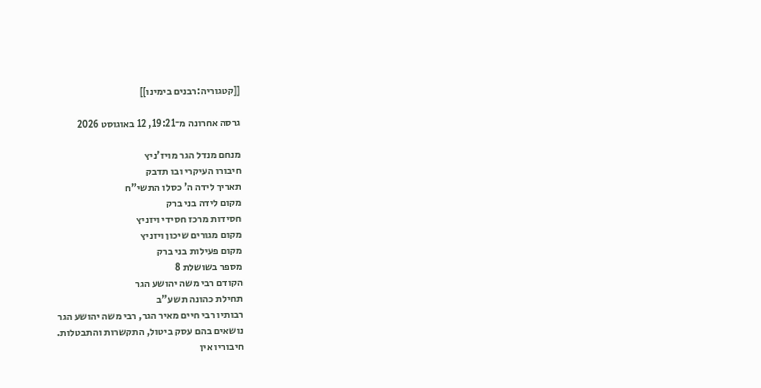[[קטגוריה:רבנים בימינו]]

גרסה אחרונה מ־19:21, 12 באוגוסט 2026

מנחם מנדל הגר מויז'ניץ
חיבורו העיקרי ובו תדבק
תאריך לידה ה' כסלו התשי"ח
מקום לידה בני ברק
חסידות מרכז חסידי ויזניץ
מקום מגורים שיכון ויזניץ
מקום פעילות בני ברק
מספר בשושלת 8
הקודם רבי משה יהושע הגר
תחילת כהונה תשע"ב
רבותיו רבי חיים מאיר הגר, רבי משה יהושע הגר
נושאים בהם עסק ביטול, התקשרות והתבטלות.
חיבוריו אין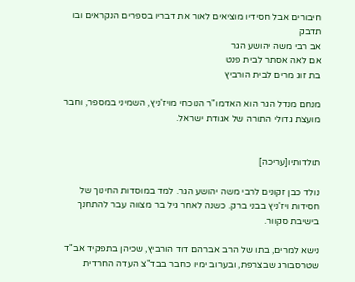חיבורים אבל חסידיו מוציאים לאור את דבריו בספרים הנקראים ובו תדבק
אב רבי משה יהושע הגר
אם לאה אסתר לבית פנט
בת זוג מרים לבית הורביץ

מנחם מנדל הגר הוא האדמו"ר הנוכחי מויז'ניץ, השמיני במספר, וחבר מועצת גדולי התורה של אגודת ישראל.


תולדותיו[עריכה]

נולד כבן זקונים לרבי משה יהושע הגר. למד במוסדות החינוך של חסידות ויז'ניץ בבני ברק. כשנה לאחר גיל בר מצווה עבר להתחנך בישיבת סקוור.

נישא למרים, בתו של הרב אברהם דוד הורביץ, שכיהן בתפקיד אב"ד שטרסבורג שבצרפת, ובערוב ימיו כחבר בבד"צ העדה החרדית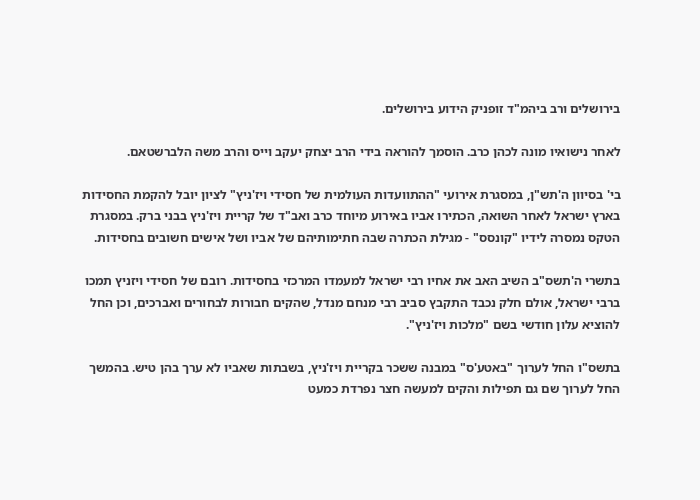בירושלים ורב ביהמ"ד זופניק הידוע בירושלים.

לאחר נישואיו מונה לכהן כרב. הוסמך להוראה בידי הרב יצחק יעקב וייס והרב משה הלברשטאם.

בי' בסיוון ה'תש"ן, במסגרת אירועי "ההתוועדות העולמית של חסידי ויז'ניץ" לציון יובל להקמת החסידות בארץ ישראל לאחר השואה, הכתירו אביו באירוע מיוחד כרב ואב"ד של קריית ויז'ניץ בבני ברק. במסגרת הטקס נמסרה לידיו "קונסס" - מגילת הכתרה שבה חתימותיהם של אביו ושל אישים חשובים בחסידות.

בתשרי ה'תשס"ב השיב האב את אחיו רבי ישראל למעמדו המרכזי בחסידות. רובם של חסידי ויזניץ תמכו ברבי ישראל, אולם חלק נכבד התקבץ סביב רבי מנחם מנדל, שהקים חבורות לבחורים ואברכים, וכן החל להוציא עלון חודשי בשם "מלכות ויז'ניץ".

בתשס"ו החל לערוך "באטע'ס" במבנה ששכר בקריית ויז'ניץ, בשבתות שאביו לא ערך בהן טיש. בהמשך החל לערוך שם גם תפילות והקים למעשה חצר נפרדת כמעט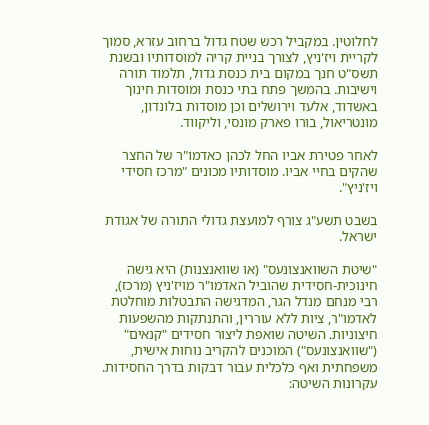לחלוטין. במקביל רכש שטח גדול ברחוב עזרא, סמוך לקריית ויז'ניץ, לצורך בניית קריה למוסדותיו ובשנת תשס"ט חנך במקום בית כנסת גדול, תלמוד תורה וישיבות. בהמשך פתח בתי כנסת ומוסדות חינוך באשדוד, אלעד וירושלים וכן מוסדות בלונדון, מונטריאול, בורו פארק מונסי, וליקווד.

לאחר פטירת אביו החל לכהן כאדמו"ר של החצר שהקים בחיי אביו. מוסדותיו מכונים "מרכז חסידי ויז'ניץ".

בשבט תשע"ג צורף למועצת גדולי התורה של אגודת ישראל.

"שיטת השוואנצונעס" (או שוואנצנות) היא גישה חינוכית-חסידית שהוביל האדמו"ר מויז'ניץ (מרכז), רבי מנחם מנדל הגר, המדגישה התבטלות מוחלטת לאדמו"ר, ציות ללא עוררין, והתנתקות מהשפעות חיצוניות. השיטה שואפת ליצור חסידים "קנאים" ("שוואנצונעס") המוכנים להקריב נוחות אישית, משפחתית ואף כלכלית עבור דבקות בדרך החסידות. עקרונות השיטה: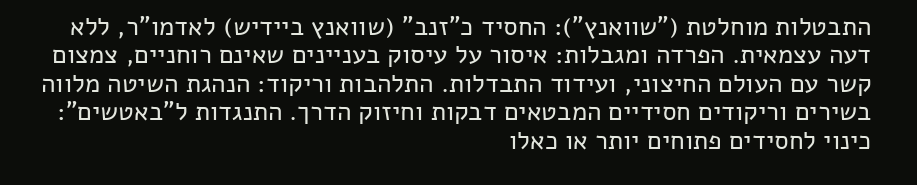התבטלות מוחלטת ("שוואנץ"): החסיד כ"זנב" (שוואנץ ביידיש) לאדמו"ר, ללא דעה עצמאית. הפרדה ומגבלות: איסור על עיסוק בעניינים שאינם רוחניים, צמצום קשר עם העולם החיצוני, ועידוד התבדלות. התלהבות וריקוד: הנהגת השיטה מלווה בשירים וריקודים חסידיים המבטאים דבקות וחיזוק הדרך. התנגדות ל"באטשים": כינוי לחסידים פתוחים יותר או כאלו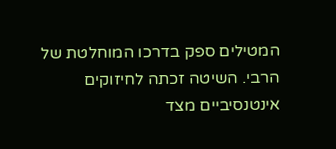המטילים ספק בדרכו המוחלטת של הרבי. השיטה זכתה לחיזוקים אינטנסיביים מצד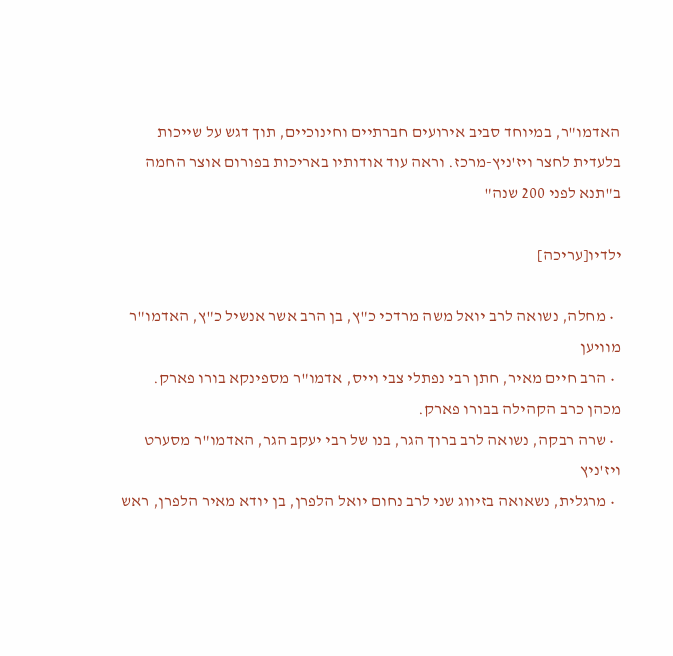האדמו"ר, במיוחד סביב אירועים חברתיים וחינוכיים, תוך דגש על שייכות בלעדית לחצר ויז'ניץ-מרכז. וראה עוד אודותיו באריכות בפורום אוצר החמה ב"תנא לפני 200 שנה"

ילדיו[עריכה]

  • מחלה, נשואה לרב יואל משה מרדכי כ"ץ, בן הרב אשר אנשיל כ"ץ, האדמו"ר מוויען
  • הרב חיים מאיר, חתן רבי נפתלי צבי וייס, אדמו"ר מספינקא בורו פארק. מכהן כרב הקהילה בבורו פארק.
  • שרה רבקה, נשואה לרב ברוך הגר, בנו של רבי יעקב הגר, האדמו"ר מסערט ויז'ניץ
  • מרגלית, נשאואה בזיווג שני לרב נחום יואל הלפרן, בן יודא מאיר הלפרן, ראש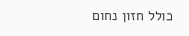כולל חזון נחום